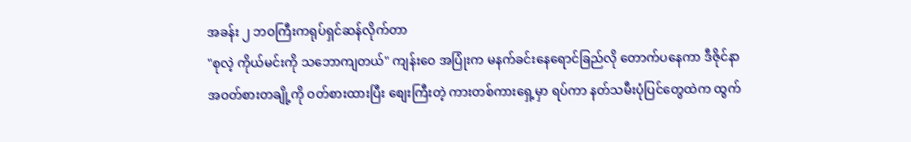အခန်း ၂ ဘဝကြီးကရုပ်ရှင်ဆန်လိုက်တာ
"စုလဲ့ ကိုယ်မင်းကို သဘောကျတယ်" ကျန်းဝေ အပြုံးက မနက်ခင်းနေရောင်ခြည်လို တောက်ပနေကာ ဒီဇိုင်နာ အဝတ်စားတချို့ကို ဝတ်စားထားပြီး စျေးကြီးတဲ့ ကားတစ်ကားရှေ့မှာ ရပ်ကာ နတ်သမီးပုံပြင်တွေထဲက ထွက်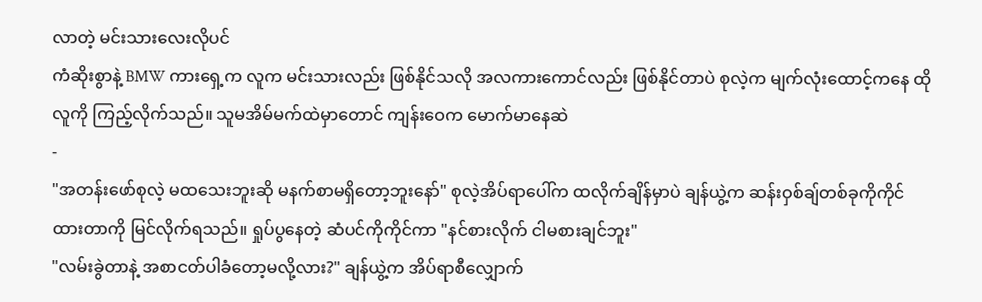လာတဲ့ မင်းသားလေးလိုပင်
ကံဆိုးစွာနဲ့ BMW ကားရှေ့က လူက မင်းသားလည်း ဖြစ်နိုင်သလို အလကားကောင်လည်း ဖြစ်နိုင်တာပဲ စုလဲ့က မျက်လုံးထောင့်ကနေ ထိုလူကို ကြည့်လိုက်သည်။ သူမအိမ်မက်ထဲမှာတောင် ကျန်းဝေက မောက်မာနေဆဲ
-
"အတန်းဖော်စုလဲ့ မထသေးဘူးဆို မနက်စာမရှိတော့ဘူးနော်" စုလဲ့အိပ်ရာပေါ်က ထလိုက်ချိန်မှာပဲ ချန်ယွဲ့က ဆန်းဝှစ်ချ်တစ်ခုကိုကိုင်ထားတာကို မြင်လိုက်ရသည်။ ရှုပ်ပွနေတဲ့ ဆံပင်ကိုကိုင်ကာ "နင်စားလိုက် ငါမစားချင်ဘူး"
"လမ်းခွဲတာနဲ့ အစာငတ်ပါခံတော့မလို့လား?" ချန်ယွဲ့က အိပ်ရာစီလျှောက်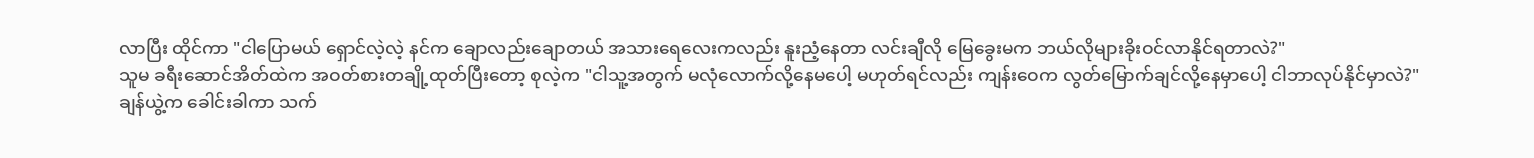လာပြီး ထိုင်ကာ "ငါပြောမယ် ရှောင်လဲ့လဲ့ နင်က ချောလည်းချောတယ် အသားရေလေးကလည်း နူးညံ့နေတာ လင်းချီလို မြေခွေးမက ဘယ်လိုများခိုးဝင်လာနိုင်ရတာလဲ?"
သူမ ခရီးဆောင်အိတ်ထဲက အဝတ်စားတချို့ထုတ်ပြီးတော့ စုလဲ့က "ငါသူ့အတွက် မလုံလောက်လို့နေမပေါ့ မဟုတ်ရင်လည်း ကျန်းဝေက လွတ်မြောက်ချင်လို့နေမှာပေါ့ ငါဘာလုပ်နိုင်မှာလဲ?"
ချန်ယွဲ့က ခေါင်းခါကာ သက်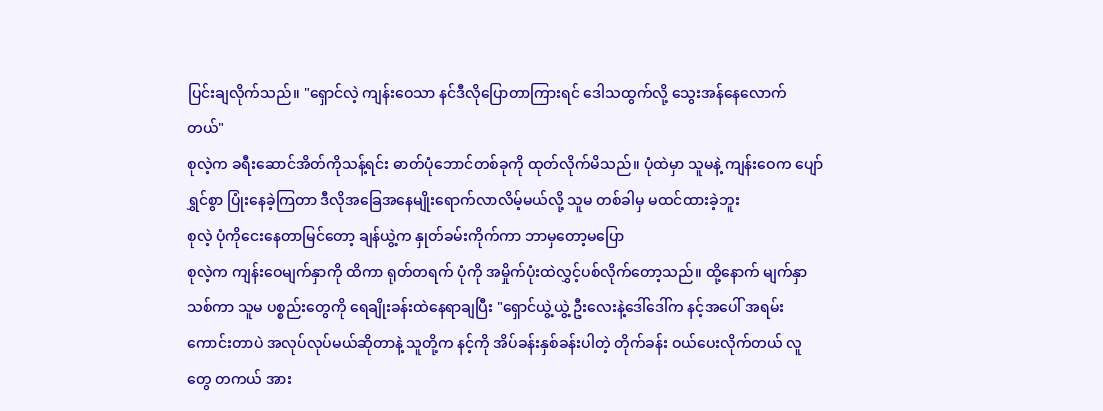ပြင်းချလိုက်သည်။ "ရှောင်လဲ့ ကျန်းဝေသာ နင်ဒီလိုပြောတာကြားရင် ဒေါသထွက်လို့ သွေးအန်နေလောက်တယ်"
စုလဲ့က ခရီးဆောင်အိတ်ကိုသန့်ရင်း ဓာတ်ပုံဘောင်တစ်ခုကို ထုတ်လိုက်မိသည်။ ပုံထဲမှာ သူမနဲ့ ကျန်းဝေက ပျော်ရွှင်စွာ ပြုံးနေခဲ့ကြတာ ဒီလိုအခြေအနေမျိုးရောက်လာလိမ့်မယ်လို့ သူမ တစ်ခါမှ မထင်ထားခဲ့ဘူး
စုလဲ့ ပုံကိုငေးနေတာမြင်တော့ ချန်ယွဲ့က နှုတ်ခမ်းကိုက်ကာ ဘာမှတော့မပြော
စုလဲ့က ကျန်းဝေမျက်နှာကို ထိကာ ရုတ်တရက် ပုံကို အမှိုက်ပုံးထဲလွှင့်ပစ်လိုက်တော့သည်။ ထို့နောက် မျက်နှာသစ်ကာ သူမ ပစ္စည်းတွေကို ရေချိုးခန်းထဲနေရာချပြီး "ရှောင်ယွဲ့ယွဲ့ ဦးလေးနဲ့ဒေါ်ဒေါ်က နင့်အပေါ် အရမ်းကောင်းတာပဲ အလုပ်လုပ်မယ်ဆိုတာနဲ့ သူတို့က နင့်ကို အိပ်ခန်းနှစ်ခန်းပါတဲ့ တိုက်ခန်း ဝယ်ပေးလိုက်တယ် လူတွေ တကယ် အား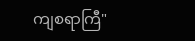ကျစရာကြီ"